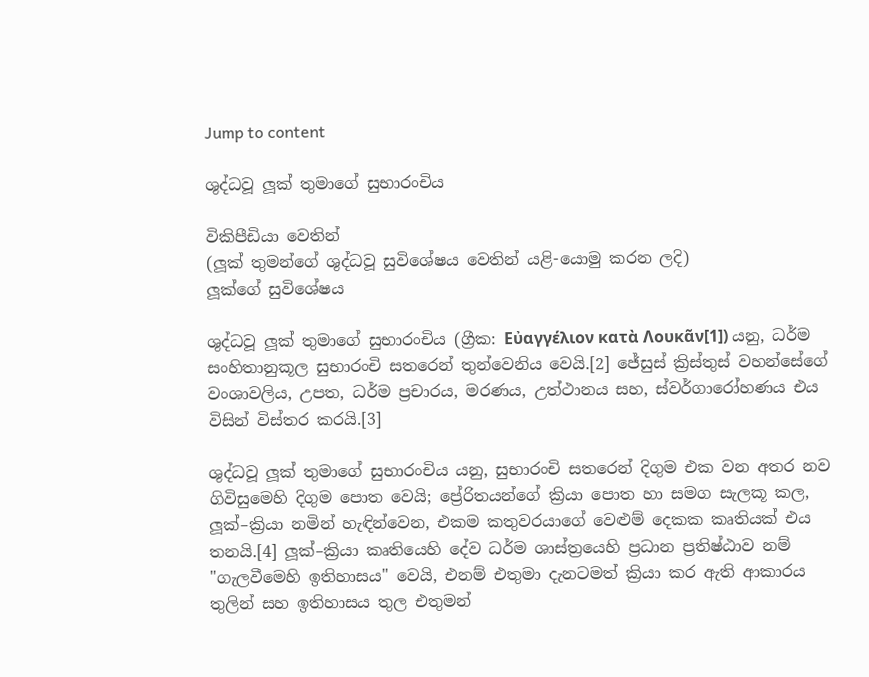Jump to content

ශුද්ධවූ ලූක් තුමාගේ සුභාරංචිය

විකිපීඩියා වෙතින්
(ලූක් තුමන්ගේ ශුද්ධවූ සුවිශේෂය වෙතින් යළි-යොමු කරන ලදි)
ලූක්ගේ සුවිශේෂය

ශුද්ධවූ ලූක් තුමාගේ සුභාරංචිය (ග්‍රීක: Εὐαγγέλιον κατὰ Λουκᾶν[1]) යනු, ධර්ම සංහිතානුකූල සුභාරංචි සතරෙන් තුන්වෙනිය වෙයි.[2] ජේසුස් ක්‍රිස්තුස් වහන්සේගේ වංශාවලිය, උපත, ධර්ම ප්‍රචාරය, මරණය, උත්ථානය සහ, ස්වර්ගාරෝහණය එය විසින් විස්තර කරයි.[3]

ශුද්ධවූ ලූක් තුමාගේ සුභාරංචිය යනු, සුභාරංචි සතරෙන් දිගුම එක වන අතර නව ගිවිසුමෙහි දිගුම පොත වෙයි; ප්‍රේරිතයන්ගේ ක්‍රියා පොත හා සමග සැලකූ කල, ලූක්–ක්‍රියා නමින් හැඳින්වෙන, එකම කතුවරයාගේ වෙළුම් දෙකක කෘතියක් එය තනයි.[4] ලූක්–ක්‍රියා කෘතියෙහි දේව ධර්ම ශාස්ත්‍රයෙහි ප්‍රධාන ප්‍රතිෂ්ඨාව නම් "ගැලවීමෙහි ඉතිහාසය" වෙයි, එනම් එතුමා දැනටමත් ක්‍රියා කර ඇති ආකාරය තුලින් සහ ඉතිහාසය තුල එතුමන්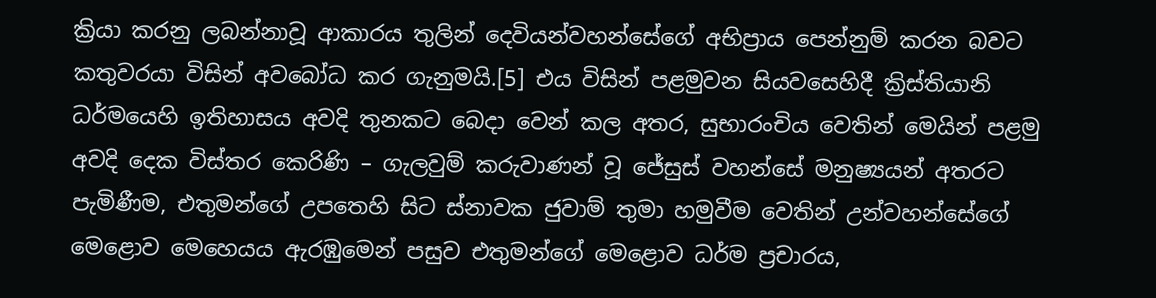ක්‍රියා කරනු ලබන්නාවූ ආකාරය තුලින් දෙවියන්වහන්සේගේ අභිප්‍රාය පෙන්නුම් කරන බවට කතුවරයා විසින් අවබෝධ කර ගැනුමයි.[5] එය විසින් පළමුවන සියවසෙහිදී ක්‍රිස්තියානි ධර්මයෙහි ඉතිහාසය අවදි තුනකට බෙදා වෙන් කල අතර, සුභාරංචිය වෙතින් මෙයින් පළමු අවදි දෙක විස්තර කෙරිණි – ගැලවුම් කරුවාණන් වූ ජේසුස් වහන්සේ මනුෂ්‍යයන් අතරට පැමිණීම, එතුමන්ගේ උපතෙහි සිට ස්නාවක ජුවාම් තුමා හමුවීම වෙතින් උන්වහන්සේගේ මෙළොව මෙහෙයය ඇරඹුමෙන් පසුව එතුමන්ගේ මෙළොව ධර්ම ප්‍රචාරය,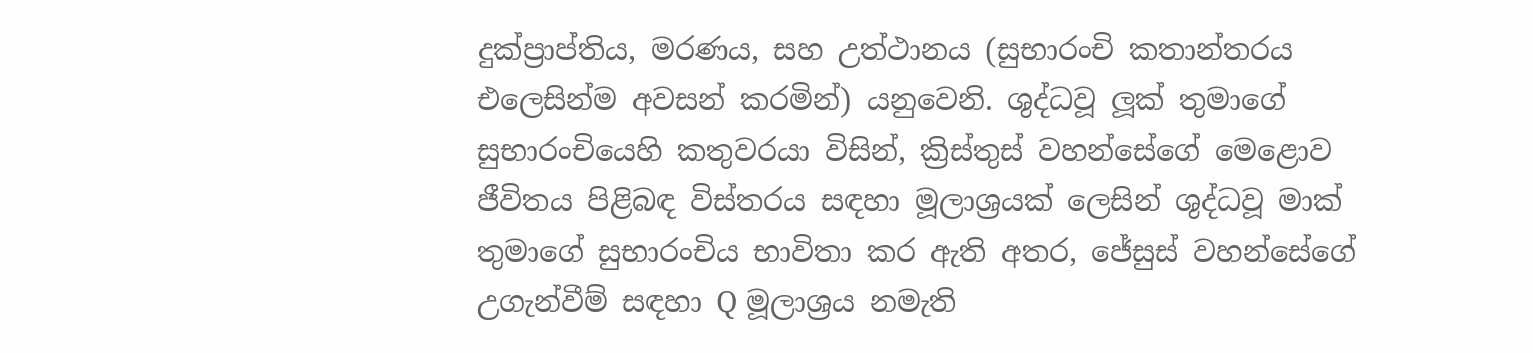දුක්ප්‍රාප්තිය, මරණය, සහ උත්ථානය (සුභාරංචි කතාන්තරය එලෙසින්ම අවසන් කරමින්) යනුවෙනි. ශුද්ධවූ ලූක් තුමාගේ සුභාරංචියෙහි කතුවරයා විසින්, ක්‍රිස්තුස් වහන්සේගේ මෙළොව ජීවිතය පිළිබඳ විස්තරය සඳහා මූලාශ්‍රයක් ලෙසින් ශුද්ධවූ මාක් තුමාගේ සුභාරංචිය භාවිතා කර ඇති අතර, ජේසුස් වහන්සේගේ උගැන්වීම් සඳහා Q මූලාශ්‍රය නමැති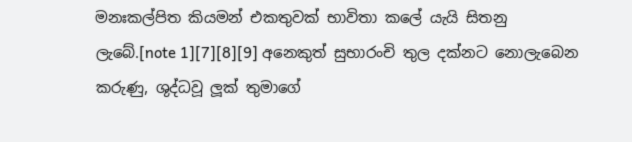මනඃකල්පිත කියමන් එකතුවක් භාවිතා කලේ යැයි සිතනු ලැබේ.[note 1][7][8][9] අනෙකුත් සුභාරංචි තුල දක්නට නොලැබෙන කරුණු, ශුද්ධවූ ලූක් තුමාගේ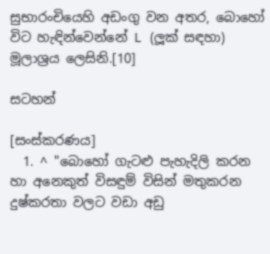සුභාරංචියෙහි අඩංගු වන අතර, බොහෝ විට හැඳින්වෙන්නේ L (ලූක් සඳහා) මූලාශ්‍රය ලෙසිනි.[10]

සටහන්

[සංස්කරණය]
  1. ^ "බොහෝ ගැටළු පැහැදිලි කරන හා අනෙකුත් විසඳුම් විසින් මතුකරන දුෂ්කරතා වලට වඩා අඩු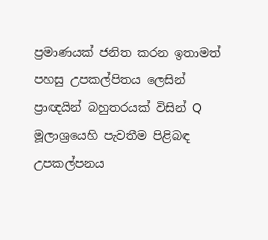ප්‍රමාණයක් ජනිත කරන ඉතාමත් පහසු උපකල්පිතය ලෙසින් ප්‍රාඥයින් බහුතරයක් විසින් Q මූලාශ්‍රයෙහි පැවතීම පිළිබඳ උපකල්පනය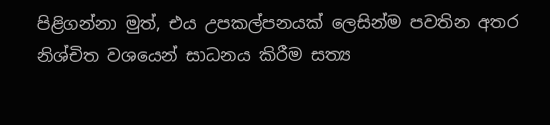පිළිගන්නා මුත්, එය උපකල්පනයක් ලෙසින්ම පවතින අතර නිශ්චිත වශයෙන් සාධනය කිරීම සත්‍ය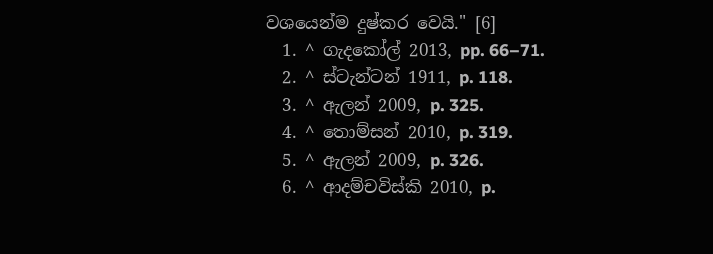වශයෙන්ම දුෂ්කර වෙයි." [6]
  1. ^ ගැදකෝල් 2013, pp. 66–71.
  2. ^ ස්ටැන්ටන් 1911, p. 118.
  3. ^ ඇලන් 2009, p. 325.
  4. ^ තොම්සන් 2010, p. 319.
  5. ^ ඇලන් 2009, p. 326.
  6. ^ ආදම්චවිස්කි 2010, p.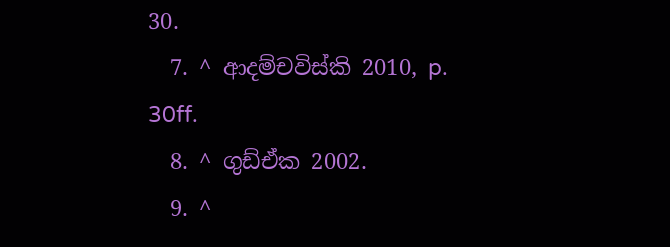30.
  7. ^ ආදම්චවිස්කි 2010, p. 30ff.
  8. ^ ගුඩ්ඒක 2002.
  9. ^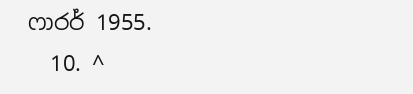ෆාරර් 1955.
  10. ^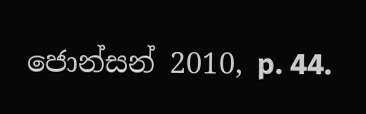ජොන්සන් 2010, p. 44.